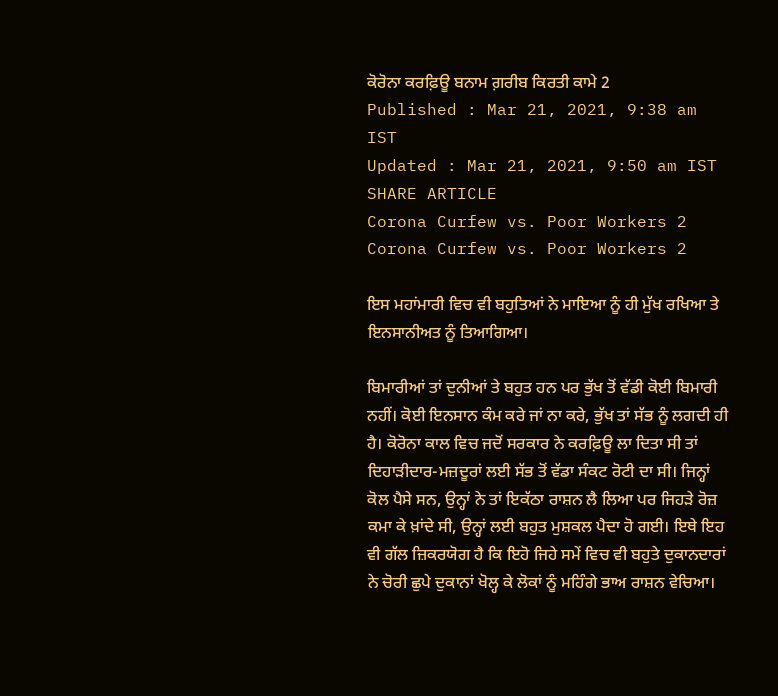ਕੋਰੋਨਾ ਕਰਫ਼ਿਊ ਬਨਾਮ ਗ਼ਰੀਬ ਕਿਰਤੀ ਕਾਮੇ 2
Published : Mar 21, 2021, 9:38 am IST
Updated : Mar 21, 2021, 9:50 am IST
SHARE ARTICLE
Corona Curfew vs. Poor Workers 2
Corona Curfew vs. Poor Workers 2

ਇਸ ਮਹਾਂਮਾਰੀ ਵਿਚ ਵੀ ਬਹੁਤਿਆਂ ਨੇ ਮਾਇਆ ਨੂੰ ਹੀ ਮੁੱਖ ਰਖਿਆ ਤੇ ਇਨਸਾਨੀਅਤ ਨੂੰ ਤਿਆਗਿਆ।

ਬਿਮਾਰੀਆਂ ਤਾਂ ਦੁਨੀਆਂ ਤੇ ਬਹੁਤ ਹਨ ਪਰ ਭੁੱਖ ਤੋਂ ਵੱਡੀ ਕੋਈ ਬਿਮਾਰੀ ਨਹੀਂ। ਕੋਈ ਇਨਸਾਨ ਕੰਮ ਕਰੇ ਜਾਂ ਨਾ ਕਰੇ, ਭੁੱਖ ਤਾਂ ਸੱਭ ਨੂੰ ਲਗਦੀ ਹੀ ਹੈ। ਕੋਰੋਨਾ ਕਾਲ ਵਿਚ ਜਦੋਂ ਸਰਕਾਰ ਨੇ ਕਰਫ਼ਿਊ ਲਾ ਦਿਤਾ ਸੀ ਤਾਂ ਦਿਹਾੜੀਦਾਰ-ਮਜ਼ਦੂਰਾਂ ਲਈ ਸੱਭ ਤੋਂ ਵੱਡਾ ਸੰਕਟ ਰੋਟੀ ਦਾ ਸੀ। ਜਿਨ੍ਹਾਂ ਕੋਲ ਪੈਸੇ ਸਨ, ਉਨ੍ਹਾਂ ਨੇ ਤਾਂ ਇਕੱਠਾ ਰਾਸ਼ਨ ਲੈ ਲਿਆ ਪਰ ਜਿਹੜੇ ਰੋਜ਼ ਕਮਾ ਕੇ ਖ਼ਾਂਦੇ ਸੀ, ਉਨ੍ਹਾਂ ਲਈ ਬਹੁਤ ਮੁਸ਼ਕਲ ਪੈਦਾ ਹੋ ਗਈ। ਇਥੇ ਇਹ ਵੀ ਗੱਲ ਜ਼ਿਕਰਯੋਗ ਹੈ ਕਿ ਇਹੋ ਜਿਹੇ ਸਮੇਂ ਵਿਚ ਵੀ ਬਹੁਤੇ ਦੁਕਾਨਦਾਰਾਂ ਨੇ ਚੋਰੀ ਛੁਪੇ ਦੁਕਾਨਾਂ ਖੋਲ੍ਹ ਕੇ ਲੋਕਾਂ ਨੂੰ ਮਹਿੰਗੇ ਭਾਅ ਰਾਸ਼ਨ ਵੇਚਿਆ।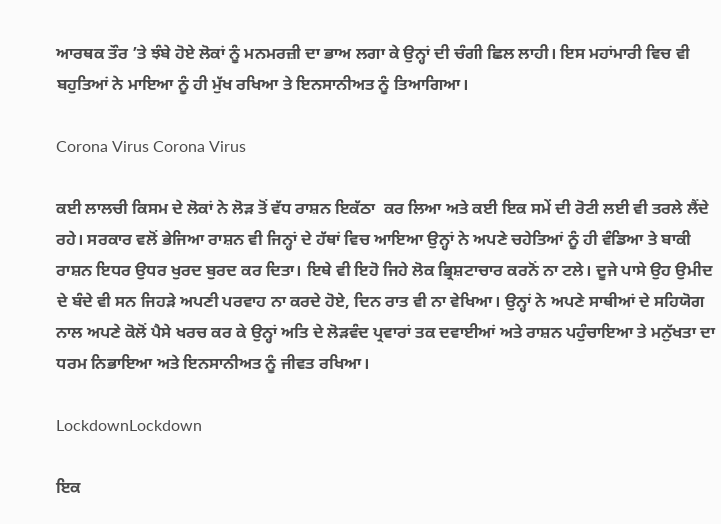ਆਰਥਕ ਤੌਰ ’ਤੇ ਝੰਬੇ ਹੋਏ ਲੋਕਾਂ ਨੂੰ ਮਨਮਰਜ਼ੀ ਦਾ ਭਾਅ ਲਗਾ ਕੇ ਉਨ੍ਹਾਂ ਦੀ ਚੰਗੀ ਛਿਲ ਲਾਹੀ। ਇਸ ਮਹਾਂਮਾਰੀ ਵਿਚ ਵੀ ਬਹੁਤਿਆਂ ਨੇ ਮਾਇਆ ਨੂੰ ਹੀ ਮੁੱਖ ਰਖਿਆ ਤੇ ਇਨਸਾਨੀਅਤ ਨੂੰ ਤਿਆਗਿਆ।

Corona Virus Corona Virus

ਕਈ ਲਾਲਚੀ ਕਿਸਮ ਦੇ ਲੋਕਾਂ ਨੇ ਲੋੜ ਤੋਂ ਵੱਧ ਰਾਸ਼ਨ ਇਕੱਠਾ  ਕਰ ਲਿਆ ਅਤੇ ਕਈ ਇਕ ਸਮੇਂ ਦੀ ਰੋਟੀ ਲਈ ਵੀ ਤਰਲੇ ਲੈਂਦੇ ਰਹੇ। ਸਰਕਾਰ ਵਲੋਂ ਭੇਜਿਆ ਰਾਸ਼ਨ ਵੀ ਜਿਨ੍ਹਾਂ ਦੇ ਹੱਥਾਂ ਵਿਚ ਆਇਆ ਉਨ੍ਹਾਂ ਨੇ ਅਪਣੇ ਚਹੇਤਿਆਂ ਨੂੰ ਹੀ ਵੰਡਿਆ ਤੇ ਬਾਕੀ ਰਾਸ਼ਨ ਇਧਰ ਉਧਰ ਖੁਰਦ ਬੁਰਦ ਕਰ ਦਿਤਾ। ਇਥੇ ਵੀ ਇਹੋ ਜਿਹੇ ਲੋਕ ਭ੍ਰਿਸ਼ਟਾਚਾਰ ਕਰਨੋਂ ਨਾ ਟਲੇ। ਦੂਜੇ ਪਾਸੇ ਉਹ ਉਮੀਦ ਦੇ ਬੰਦੇ ਵੀ ਸਨ ਜਿਹੜੇ ਅਪਣੀ ਪਰਵਾਹ ਨਾ ਕਰਦੇ ਹੋਏ, ਦਿਨ ਰਾਤ ਵੀ ਨਾ ਵੇਖਿਆ। ਉਨ੍ਹਾਂ ਨੇ ਅਪਣੇ ਸਾਥੀਆਂ ਦੇ ਸਹਿਯੋਗ ਨਾਲ ਅਪਣੇ ਕੋਲੋਂ ਪੈਸੇ ਖਰਚ ਕਰ ਕੇ ਉਨ੍ਹਾਂ ਅਤਿ ਦੇ ਲੋੜਵੰਦ ਪ੍ਰਵਾਰਾਂ ਤਕ ਦਵਾਈਆਂ ਅਤੇ ਰਾਸ਼ਨ ਪਹੁੰਚਾਇਆ ਤੇ ਮਨੁੱਖਤਾ ਦਾ ਧਰਮ ਨਿਭਾਇਆ ਅਤੇ ਇਨਸਾਨੀਅਤ ਨੂੰ ਜੀਵਤ ਰਖਿਆ।

LockdownLockdown

ਇਕ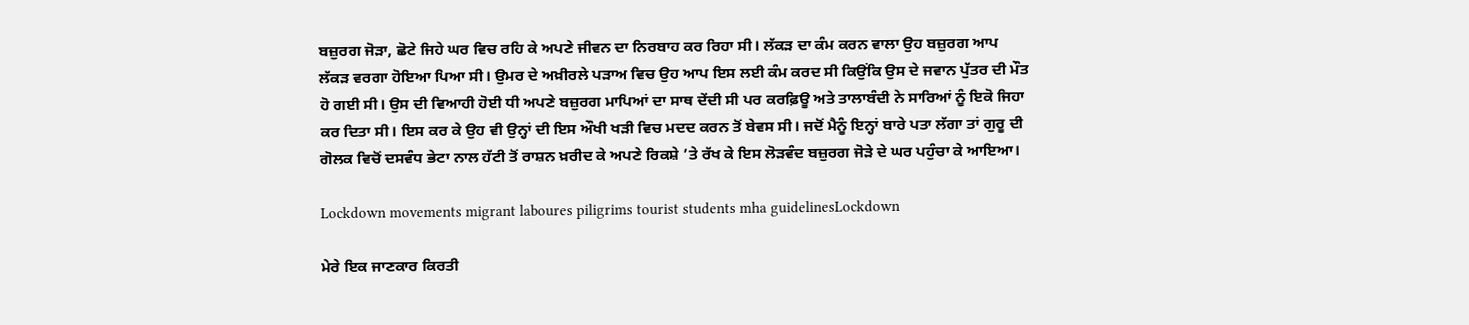ਬਜ਼ੁਰਗ ਜੋੜਾ, ਛੋਟੇ ਜਿਹੇ ਘਰ ਵਿਚ ਰਹਿ ਕੇ ਅਪਣੇ ਜੀਵਨ ਦਾ ਨਿਰਬਾਹ ਕਰ ਰਿਹਾ ਸੀ। ਲੱਕੜ ਦਾ ਕੰਮ ਕਰਨ ਵਾਲਾ ਉਹ ਬਜ਼ੁਰਗ ਆਪ ਲੱਕੜ ਵਰਗਾ ਹੋਇਆ ਪਿਆ ਸੀ। ਉਮਰ ਦੇ ਅਖ਼ੀਰਲੇ ਪੜਾਅ ਵਿਚ ਉਹ ਆਪ ਇਸ ਲਈ ਕੰਮ ਕਰਦ ਸੀ ਕਿਉਂਕਿ ਉਸ ਦੇ ਜਵਾਨ ਪੁੱਤਰ ਦੀ ਮੌਤ ਹੋ ਗਈ ਸੀ। ਉਸ ਦੀ ਵਿਆਹੀ ਹੋਈ ਧੀ ਅਪਣੇ ਬਜ਼ੁਰਗ ਮਾਪਿਆਂ ਦਾ ਸਾਥ ਦੇਂਦੀ ਸੀ ਪਰ ਕਰਫ਼ਿਊ ਅਤੇ ਤਾਲਾਬੰਦੀ ਨੇ ਸਾਰਿਆਂ ਨੂੰ ਇਕੋ ਜਿਹਾ ਕਰ ਦਿਤਾ ਸੀ। ਇਸ ਕਰ ਕੇ ਉਹ ਵੀ ਉਨ੍ਹਾਂ ਦੀ ਇਸ ਔਖੀ ਖੜੀ ਵਿਚ ਮਦਦ ਕਰਨ ਤੋਂ ਬੇਵਸ ਸੀ। ਜਦੋਂ ਮੈਨੂੰ ਇਨ੍ਹਾਂ ਬਾਰੇ ਪਤਾ ਲੱਗਾ ਤਾਂ ਗੁਰੂ ਦੀ ਗੋਲਕ ਵਿਚੋਂ ਦਸਵੰਧ ਭੇਟਾ ਨਾਲ ਹੱਟੀ ਤੋਂ ਰਾਸ਼ਨ ਖ਼ਰੀਦ ਕੇ ਅਪਣੇ ਰਿਕਸ਼ੇ ’ਤੇ ਰੱਖ ਕੇ ਇਸ ਲੋੜਵੰਦ ਬਜ਼ੁਰਗ ਜੋੜੇ ਦੇ ਘਰ ਪਹੁੰਚਾ ਕੇ ਆਇਆ।

Lockdown movements migrant laboures piligrims tourist students mha guidelinesLockdown

ਮੇਰੇ ਇਕ ਜਾਣਕਾਰ ਕਿਰਤੀ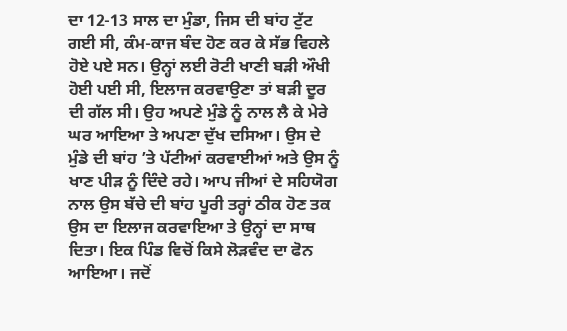ਦਾ 12-13 ਸਾਲ ਦਾ ਮੁੰਡਾ, ਜਿਸ ਦੀ ਬਾਂਹ ਟੁੱਟ ਗਈ ਸੀ, ਕੰਮ-ਕਾਜ ਬੰਦ ਹੋਣ ਕਰ ਕੇ ਸੱਭ ਵਿਹਲੇ ਹੋਏ ਪਏ ਸਨ। ਉਨ੍ਹਾਂ ਲਈ ਰੋਟੀ ਖਾਣੀ ਬੜੀ ਔਖੀ ਹੋਈ ਪਈ ਸੀ, ਇਲਾਜ ਕਰਵਾਉਣਾ ਤਾਂ ਬੜੀ ਦੂਰ ਦੀ ਗੱਲ ਸੀ। ਉਹ ਅਪਣੇ ਮੁੰਡੇ ਨੂੰ ਨਾਲ ਲੈ ਕੇ ਮੇਰੇ ਘਰ ਆਇਆ ਤੇ ਅਪਣਾ ਦੁੱਖ ਦਸਿਆ। ਉਸ ਦੇ ਮੁੰਡੇ ਦੀ ਬਾਂਹ ’ਤੇ ਪੱਟੀਆਂ ਕਰਵਾਈਆਂ ਅਤੇ ਉਸ ਨੂੰ ਖਾਣ ਪੀੜ ਨੂੰ ਦਿੰਦੇ ਰਹੇ। ਆਪ ਜੀਆਂ ਦੇ ਸਹਿਯੋਗ ਨਾਲ ਉਸ ਬੱਚੇ ਦੀ ਬਾਂਹ ਪੂਰੀ ਤਰ੍ਹਾਂ ਠੀਕ ਹੋਣ ਤਕ ਉਸ ਦਾ ਇਲਾਜ ਕਰਵਾਇਆ ਤੇ ਉਨ੍ਹਾਂ ਦਾ ਸਾਥ ਦਿਤਾ। ਇਕ ਪਿੰਡ ਵਿਚੋਂ ਕਿਸੇ ਲੋੜਵੰਦ ਦਾ ਫੋਨ ਆਇਆ। ਜਦੋਂ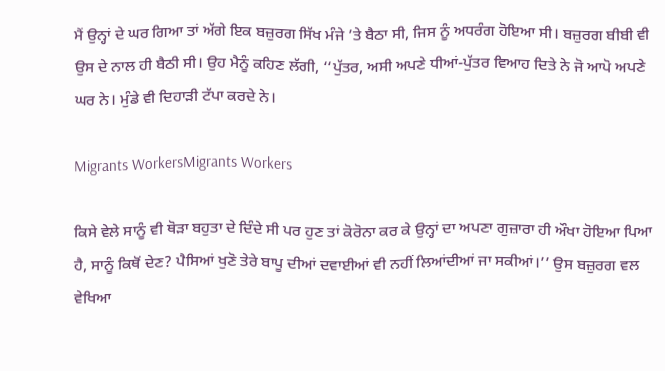ਮੈਂ ਉਨ੍ਹਾਂ ਦੇ ਘਰ ਗਿਆ ਤਾਂ ਅੱਗੇ ਇਕ ਬਜ਼ੁਰਗ ਸਿੱਖ ਮੰਜੇ ’ਤੇ ਬੈਠਾ ਸੀ, ਜਿਸ ਨੂੰ ਅਧਰੰਗ ਹੋਇਆ ਸੀ। ਬਜ਼ੁਰਗ ਬੀਬੀ ਵੀ ਉਸ ਦੇ ਨਾਲ ਹੀ ਬੈਠੀ ਸੀ। ਉਹ ਮੈਨੂੰ ਕਹਿਣ ਲੱਗੀ, ‘‘ਪੁੱਤਰ, ਅਸੀ ਅਪਣੇ ਧੀਆਂ-ਪੁੱਤਰ ਵਿਆਹ ਦਿਤੇ ਨੇ ਜੋ ਆਪੋ ਅਪਣੇ ਘਰ ਨੇ। ਮੁੰਡੇ ਵੀ ਦਿਹਾੜੀ ਟੱਪਾ ਕਰਦੇ ਨੇ।

Migrants WorkersMigrants Workers

ਕਿਸੇ ਵੇਲੇ ਸਾਨੂੰ ਵੀ ਥੋੜਾ ਬਹੁਤਾ ਦੇ ਦਿੰਦੇ ਸੀ ਪਰ ਹੁਣ ਤਾਂ ਕੋਰੋਨਾ ਕਰ ਕੇ ਉਨ੍ਹਾਂ ਦਾ ਅਪਣਾ ਗੁਜ਼ਾਰਾ ਹੀ ਔਖਾ ਹੋਇਆ ਪਿਆ ਹੈ, ਸਾਨੂੰ ਕਿਥੋਂ ਦੇਣ? ਪੈਸਿਆਂ ਖੁਣੋ ਤੇਰੇ ਬਾਪੂ ਦੀਆਂ ਦਵਾਈਆਂ ਵੀ ਨਹੀਂ ਲਿਆਂਦੀਆਂ ਜਾ ਸਕੀਆਂ।’’ ਉਸ ਬਜ਼ੁਰਗ ਵਲ ਵੇਖਿਆ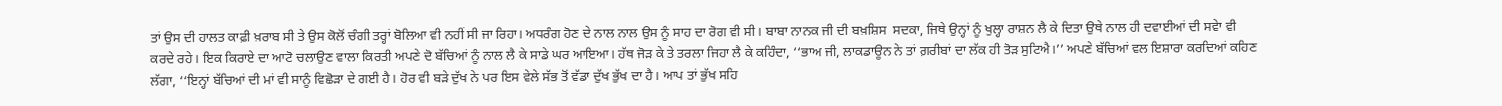ਤਾਂ ਉਸ ਦੀ ਹਾਲਤ ਕਾਫ਼ੀ ਖ਼ਰਾਬ ਸੀ ਤੇ ਉਸ ਕੋਲੋਂ ਚੰਗੀ ਤਰ੍ਹਾਂ ਬੋਲਿਆ ਵੀ ਨਹੀਂ ਸੀ ਜਾ ਰਿਹਾ। ਅਧਰੰਗ ਹੋਣ ਦੇ ਨਾਲ ਨਾਲ ਉਸ ਨੂੰ ਸਾਹ ਦਾ ਰੋਗ ਵੀ ਸੀ। ਬਾਬਾ ਨਾਨਕ ਜੀ ਦੀ ਬਖ਼ਸ਼ਿਸ  ਸਦਕਾ, ਜਿਥੇ ਉਨ੍ਹਾਂ ਨੂੰ ਖੁਲ੍ਹਾ ਰਾਸ਼ਨ ਲੈ ਕੇ ਦਿਤਾ ਉਥੇ ਨਾਲ ਹੀ ਦਵਾਈਆਂ ਦੀ ਸਵੇਾ ਵੀ ਕਰਦੇ ਰਹੇ। ਇਕ ਕਿਰਾਏ ਦਾ ਆਟੋ ਚਲਾਉਣ ਵਾਲਾ ਕਿਰਤੀ ਅਪਣੇ ਦੋ ਬੱਚਿਆਂ ਨੂੰ ਨਾਲ ਲੈ ਕੇ ਸਾਡੇ ਘਰ ਆਇਆ। ਹੱਥ ਜੋੜ ਕੇ ਤੇ ਤਰਲਾ ਜਿਹਾ ਲੈ ਕੇ ਕਹਿੰਦਾ, ‘‘ਭਾਅ ਜੀ, ਲਾਕਡਾਊਨ ਨੇ ਤਾਂ ਗ਼ਰੀਬਾਂ ਦਾ ਲੱਕ ਹੀ ਤੋੜ ਸੁਟਿਐ।’’ ਅਪਣੇ ਬੱਚਿਆਂ ਵਲ ਇਸ਼ਾਰਾ ਕਰਦਿਆਂ ਕਹਿਣ ਲੱਗਾ, ‘‘ਇਨ੍ਹਾਂ ਬੱਚਿਆਂ ਦੀ ਮਾਂ ਵੀ ਸਾਨੂੰ ਵਿਛੋੜਾ ਦੇ ਗਈ ਹੈ। ਹੋਰ ਵੀ ਬੜੇ ਦੁੱਖ ਨੇ ਪਰ ਇਸ ਵੇਲੇ ਸੱਭ ਤੋਂ ਵੱਡਾ ਦੁੱਖ ਭੁੱਖ ਦਾ ਹੈ। ਆਪ ਤਾਂ ਭੁੱਖ ਸਹਿ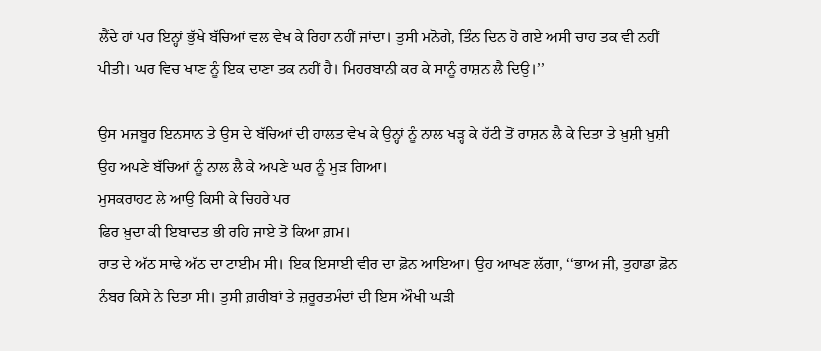ਲੈਂਦੇ ਹਾਂ ਪਰ ਇਨ੍ਹਾਂ ਭੁੱਖੇ ਬੱਚਿਆਂ ਵਲ ਵੇਖ ਕੇ ਰਿਹਾ ਨਹੀਂ ਜਾਂਦਾ। ਤੁਸੀ ਮਨੋਗੇ, ਤਿੰਨ ਦਿਨ ਹੋ ਗਏ ਅਸੀ ਚਾਹ ਤਕ ਵੀ ਨਹੀਂ ਪੀਤੀ। ਘਰ ਵਿਚ ਖਾਣ ਨੂੰ ਇਕ ਦਾਣਾ ਤਕ ਨਹੀਂ ਹੈ। ਮਿਹਰਬਾਨੀ ਕਰ ਕੇ ਸਾਨੂੰ ਰਾਸ਼ਨ ਲੈ ਦਿਉ।’’

ਉਸ ਮਜਬੂਰ ਇਨਸਾਨ ਤੇ ਉਸ ਦੇ ਬੱਚਿਆਂ ਦੀ ਹਾਲਤ ਵੇਖ ਕੇ ਉਨ੍ਹਾਂ ਨੂੰ ਨਾਲ ਖੜ੍ਹ ਕੇ ਹੱਟੀ ਤੋਂ ਰਾਸ਼ਨ ਲੈ ਕੇ ਦਿਤਾ ਤੇ ਖ਼ੁਸ਼ੀ ਖ਼ੁਸ਼ੀ ਉਹ ਅਪਣੇ ਬੱਚਿਆਂ ਨੂੰ ਨਾਲ ਲੈ ਕੇ ਅਪਣੇ ਘਰ ਨੂੰ ਮੁੜ ਗਿਆ।
ਮੁਸਕਰਾਹਟ ਲੇ ਆਉ ਕਿਸੀ ਕੇ ਚਿਹਰੇ ਪਰ
ਫਿਰ ਖ਼ੁਦਾ ਕੀ ਇਬਾਦਤ ਭੀ ਰਹਿ ਜਾਏ ਤੋ ਕਿਆ ਗ਼ਮ।
ਰਾਤ ਦੇ ਅੱਠ ਸਾਢੇ ਅੱਠ ਦਾ ਟਾਈਮ ਸੀ। ਇਕ ਇਸਾਈ ਵੀਰ ਦਾ ਫ਼ੋਨ ਆਇਆ। ਉਹ ਆਖਣ ਲੱਗਾ, ‘‘ਭਾਅ ਜੀ, ਤੁਹਾਡਾ ਫ਼ੋਨ ਨੰਬਰ ਕਿਸੇ ਨੇ ਦਿਤਾ ਸੀ। ਤੁਸੀ ਗ਼ਰੀਬਾਂ ਤੇ ਜ਼ਰੂਰਤਮੰਦਾਂ ਦੀ ਇਸ ਔਖੀ ਘੜੀ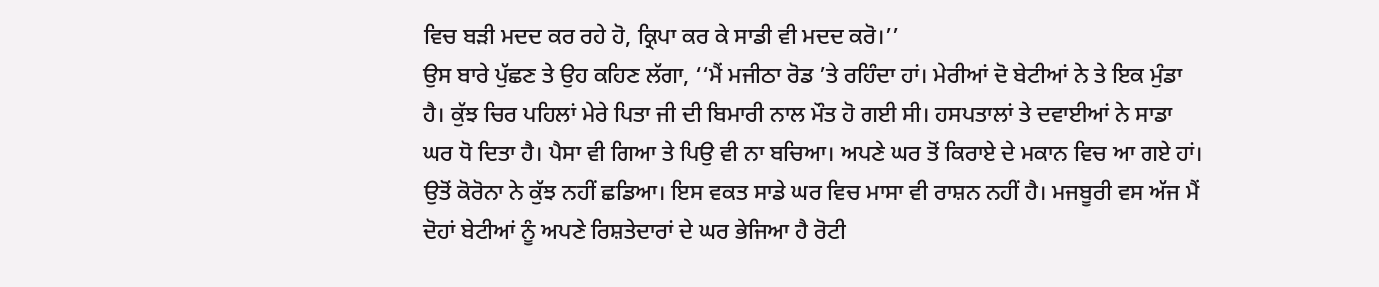ਵਿਚ ਬੜੀ ਮਦਦ ਕਰ ਰਹੇ ਹੋ, ਕ੍ਰਿਪਾ ਕਰ ਕੇ ਸਾਡੀ ਵੀ ਮਦਦ ਕਰੋ।’’
ਉਸ ਬਾਰੇ ਪੁੱਛਣ ਤੇ ਉਹ ਕਹਿਣ ਲੱਗਾ, ‘‘ਮੈਂ ਮਜੀਠਾ ਰੋਡ ’ਤੇ ਰਹਿੰਦਾ ਹਾਂ। ਮੇਰੀਆਂ ਦੋ ਬੇਟੀਆਂ ਨੇ ਤੇ ਇਕ ਮੁੰਡਾ ਹੈ। ਕੁੱਝ ਚਿਰ ਪਹਿਲਾਂ ਮੇਰੇ ਪਿਤਾ ਜੀ ਦੀ ਬਿਮਾਰੀ ਨਾਲ ਮੌਤ ਹੋ ਗਈ ਸੀ। ਹਸਪਤਾਲਾਂ ਤੇ ਦਵਾਈਆਂ ਨੇ ਸਾਡਾ ਘਰ ਧੋ ਦਿਤਾ ਹੈ। ਪੈਸਾ ਵੀ ਗਿਆ ਤੇ ਪਿਉ ਵੀ ਨਾ ਬਚਿਆ। ਅਪਣੇ ਘਰ ਤੋਂ ਕਿਰਾਏ ਦੇ ਮਕਾਨ ਵਿਚ ਆ ਗਏ ਹਾਂ। ਉਤੋਂ ਕੋਰੋਨਾ ਨੇ ਕੁੱਝ ਨਹੀਂ ਛਡਿਆ। ਇਸ ਵਕਤ ਸਾਡੇ ਘਰ ਵਿਚ ਮਾਸਾ ਵੀ ਰਾਸ਼ਨ ਨਹੀਂ ਹੈ। ਮਜਬੂਰੀ ਵਸ ਅੱਜ ਮੈਂ ਦੋਹਾਂ ਬੇਟੀਆਂ ਨੂੰ ਅਪਣੇ ਰਿਸ਼ਤੇਦਾਰਾਂ ਦੇ ਘਰ ਭੇਜਿਆ ਹੈ ਰੋਟੀ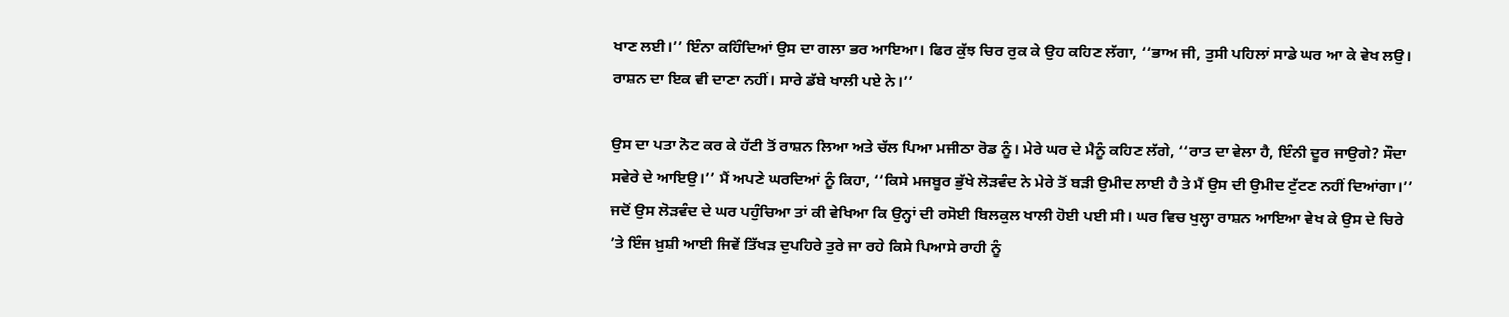ਖਾਣ ਲਈ।’’ ਇੰਨਾ ਕਹਿੰਦਿਆਂ ਉਸ ਦਾ ਗਲਾ ਭਰ ਆਇਆ। ਫਿਰ ਕੁੱਝ ਚਿਰ ਰੁਕ ਕੇ ਉਹ ਕਹਿਣ ਲੱਗਾ, ‘‘ਭਾਅ ਜੀ, ਤੁਸੀ ਪਹਿਲਾਂ ਸਾਡੇ ਘਰ ਆ ਕੇ ਵੇਖ ਲਉ। ਰਾਸ਼ਨ ਦਾ ਇਕ ਵੀ ਦਾਣਾ ਨਹੀਂ। ਸਾਰੇ ਡੱਬੇ ਖਾਲੀ ਪਏ ਨੇ।’’

ਉਸ ਦਾ ਪਤਾ ਨੋਟ ਕਰ ਕੇ ਹੱਟੀ ਤੋਂ ਰਾਸ਼ਨ ਲਿਆ ਅਤੇ ਚੱਲ ਪਿਆ ਮਜੀਠਾ ਰੋਡ ਨੂੰ। ਮੇਰੇ ਘਰ ਦੇ ਮੈਨੂੰ ਕਹਿਣ ਲੱਗੇ, ‘‘ਰਾਤ ਦਾ ਵੇਲਾ ਹੈ, ਇੰਨੀ ਦੂਰ ਜਾਉਗੇ? ਸੌਦਾ ਸਵੇਰੇ ਦੇ ਆਇਉ।’’ ਮੈਂ ਅਪਣੇ ਘਰਦਿਆਂ ਨੂੰ ਕਿਹਾ, ‘‘ਕਿਸੇ ਮਜਬੂਰ ਭੁੱਖੇ ਲੋੜਵੰਦ ਨੇ ਮੇਰੇ ਤੋਂ ਬੜੀ ਉਮੀਦ ਲਾਈ ਹੈ ਤੇ ਮੈਂ ਉਸ ਦੀ ਉਮੀਦ ਟੁੱਟਣ ਨਹੀਂ ਦਿਆਂਗਾ।’’ ਜਦੋਂ ਉਸ ਲੋੜਵੰਦ ਦੇ ਘਰ ਪਹੁੰਚਿਆ ਤਾਂ ਕੀ ਵੇਖਿਆ ਕਿ ਉਨ੍ਹਾਂ ਦੀ ਰਸੋਈ ਬਿਲਕੁਲ ਖਾਲੀ ਹੋਈ ਪਈ ਸੀ। ਘਰ ਵਿਚ ਖੁਲ੍ਹਾ ਰਾਸ਼ਨ ਆਇਆ ਵੇਖ ਕੇ ਉਸ ਦੇ ਚਿਰੇ ’ਤੇ ਇੰਜ ਖ਼ੁਸ਼ੀ ਆਈ ਜਿਵੇਂ ਤਿੱਖੜ ਦੁਪਹਿਰੇ ਤੁਰੇ ਜਾ ਰਹੇ ਕਿਸੇ ਪਿਆਸੇ ਰਾਹੀ ਨੂੰ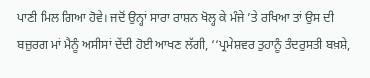ਪਾਣੀ ਮਿਲ ਗਿਆ ਹੋਵੇ। ਜਦੋਂ ਉਨ੍ਹਾਂ ਸਾਰਾ ਰਾਸ਼ਨ ਖੋਲ੍ਹ ਕੇ ਮੰਜੇ ’ਤੇ ਰਖਿਆ ਤਾਂ ਉਸ ਦੀ ਬਜ਼ੁਰਗ ਮਾਂ ਮੈਨੂੰ ਅਸੀਸਾਂ ਦੇਂਦੀ ਹੋਈ ਆਖਣ ਲੱਗੀ, ‘‘ਪ੍ਰਮੇਸ਼ਵਰ ਤੁਹਾਨੂੰ ਤੰਦਰੁਸਤੀ ਬਖ਼ਸ਼ੇ,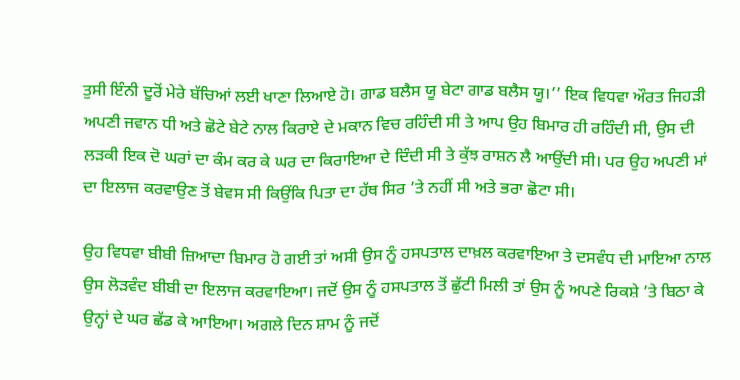ਤੁਸੀ ਇੰਨੀ ਦੂਰੋਂ ਮੇਰੇ ਬੱਚਿਆਂ ਲਈ ਖਾਣਾ ਲਿਆਏ ਹੋ। ਗਾਡ ਬਲੈਸ ਯੂ ਬੇਟਾ ਗਾਡ ਬਲੈਸ ਯੂ।’’ ਇਕ ਵਿਧਵਾ ਔਰਤ ਜਿਹੜੀ ਅਪਣੀ ਜਵਾਨ ਧੀ ਅਤੇ ਛੋਟੇ ਬੇਟੇ ਨਾਲ ਕਿਰਾਏ ਦੇ ਮਕਾਨ ਵਿਚ ਰਹਿੰਦੀ ਸੀ ਤੇ ਆਪ ਉਹ ਬਿਮਾਰ ਹੀ ਰਹਿੰਦੀ ਸੀ, ਉਸ ਦੀ ਲੜਕੀ ਇਕ ਦੋ ਘਰਾਂ ਦਾ ਕੰਮ ਕਰ ਕੇ ਘਰ ਦਾ ਕਿਰਾਇਆ ਦੇ ਦਿੰਦੀ ਸੀ ਤੇ ਕੁੱਝ ਰਾਸ਼ਨ ਲੈ ਆਉਂਦੀ ਸੀ। ਪਰ ਉਹ ਅਪਣੀ ਮਾਂ ਦਾ ਇਲਾਜ ਕਰਵਾਉਣ ਤੋਂ ਬੇਵਸ ਸੀ ਕਿਉਂਕਿ ਪਿਤਾ ਦਾ ਹੱਥ ਸਿਰ ’ਤੇ ਨਹੀਂ ਸੀ ਅਤੇ ਭਰਾ ਛੋਟਾ ਸੀ।

ਉਹ ਵਿਧਵਾ ਬੀਬੀ ਜ਼ਿਆਦਾ ਬਿਮਾਰ ਹੋ ਗਈ ਤਾਂ ਅਸੀ ਉਸ ਨੂੰ ਹਸਪਤਾਲ ਦਾਖ਼ਲ ਕਰਵਾਇਆ ਤੇ ਦਸਵੰਧ ਦੀ ਮਾਇਆ ਨਾਲ ਉਸ ਲੋੜਵੰਦ ਬੀਬੀ ਦਾ ਇਲਾਜ ਕਰਵਾਇਆ। ਜਦੋਂ ਉਸ ਨੂੰ ਹਸਪਤਾਲ ਤੋਂ ਛੁੱਟੀ ਮਿਲੀ ਤਾਂ ਉਸ ਨੂੰ ਅਪਣੇ ਰਿਕਸ਼ੇ ’ਤੇ ਬਿਠਾ ਕੇ ਉਨ੍ਹਾਂ ਦੇ ਘਰ ਛੱਡ ਕੇ ਆਇਆ। ਅਗਲੇ ਦਿਨ ਸ਼ਾਮ ਨੂੰ ਜਦੋਂ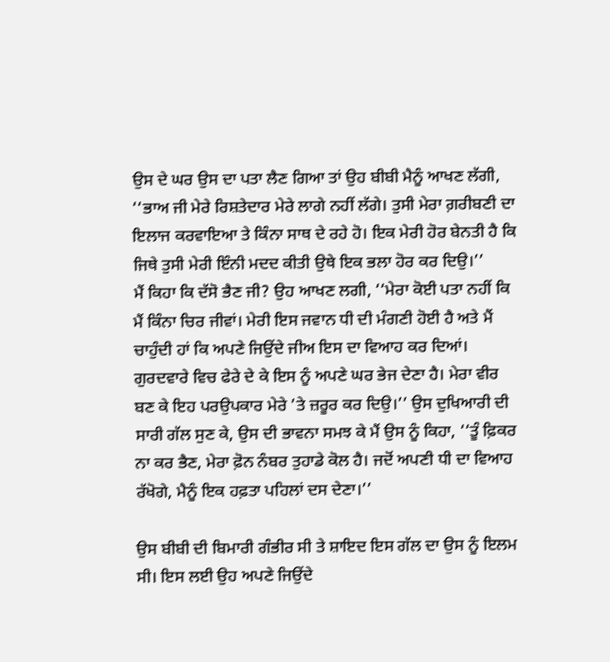ਉਸ ਦੇ ਘਰ ਉਸ ਦਾ ਪਤਾ ਲੈਣ ਗਿਆ ਤਾਂ ਉਹ ਬੀਬੀ ਮੈਨੂੰ ਆਖਣ ਲੱਗੀ, ‘‘ਭਾਅ ਜੀ ਮੇਰੇ ਰਿਸ਼ਤੇਦਾਰ ਮੇਰੇ ਲਾਗੇ ਨਹੀਂ ਲੱਗੇ। ਤੁਸੀ ਮੇਰਾ ਗ਼ਰੀਬਣੀ ਦਾ ਇਲਾਜ ਕਰਵਾਇਆ ਤੇ ਕਿੰਨਾ ਸਾਥ ਦੇ ਰਹੇ ਹੋ। ਇਕ ਮੇਰੀ ਹੋਰ ਬੇਨਤੀ ਹੈ ਕਿ ਜਿਥੇ ਤੁਸੀ ਮੇਰੀ ਇੰਨੀ ਮਦਦ ਕੀਤੀ ਉਥੇ ਇਕ ਭਲਾ ਹੋਰ ਕਰ ਦਿਉ।’’
ਮੈਂ ਕਿਹਾ ਕਿ ਦੱਸੋ ਭੈਣ ਜੀ? ਉਹ ਆਖਣ ਲਗੀ, ‘‘ਮੇਰਾ ਕੋਈ ਪਤਾ ਨਹੀਂ ਕਿ ਮੈਂ ਕਿੰਨਾ ਚਿਰ ਜੀਵਾਂ। ਮੇਰੀ ਇਸ ਜਵਾਨ ਧੀ ਦੀ ਮੰਗਣੀ ਹੋਈ ਹੈ ਅਤੇ ਮੈਂ ਚਾਹੁੰਦੀ ਹਾਂ ਕਿ ਅਪਣੇ ਜਿਉਂਦੇ ਜੀਅ ਇਸ ਦਾ ਵਿਆਹ ਕਰ ਦਿਆਂ। ਗੁਰਦਵਾਰੇ ਵਿਚ ਫੇਰੇ ਦੇ ਕੇ ਇਸ ਨੂੰ ਅਪਣੇ ਘਰ ਭੇਜ ਦੇਣਾ ਹੈ। ਮੇਰਾ ਵੀਰ ਬਣ ਕੇ ਇਹ ਪਰਉਪਕਾਰ ਮੇਰੇ ’ਤੇ ਜ਼ਰੂਰ ਕਰ ਦਿਉ।’’ ਉਸ ਦੁਖਿਆਰੀ ਦੀ ਸਾਰੀ ਗੱਲ ਸੁਣ ਕੇ, ਉਸ ਦੀ ਭਾਵਨਾ ਸਮਝ ਕੇ ਮੈਂ ਉਸ ਨੂੰ ਕਿਹਾ, ‘‘ਤੂੰ ਫ਼ਿਕਰ ਨਾ ਕਰ ਭੈਣ, ਮੇਰਾ ਫ਼ੋਨ ਨੰਬਰ ਤੁਹਾਡੇ ਕੋਲ ਹੈ। ਜਦੋਂ ਅਪਣੀ ਧੀ ਦਾ ਵਿਆਹ ਰੱਖੋਗੇ, ਮੈਨੂੰ ਇਕ ਹਫ਼ਤਾ ਪਹਿਲਾਂ ਦਸ ਦੇਣਾ।’’

ਉਸ ਬੀਬੀ ਦੀ ਬਿਮਾਰੀ ਗੰਭੀਰ ਸੀ ਤੇ ਸ਼ਾਇਦ ਇਸ ਗੱਲ ਦਾ ਉਸ ਨੂੰ ਇਲਮ ਸੀ। ਇਸ ਲਈ ਉਹ ਅਪਣੇ ਜਿਉਂਦੇ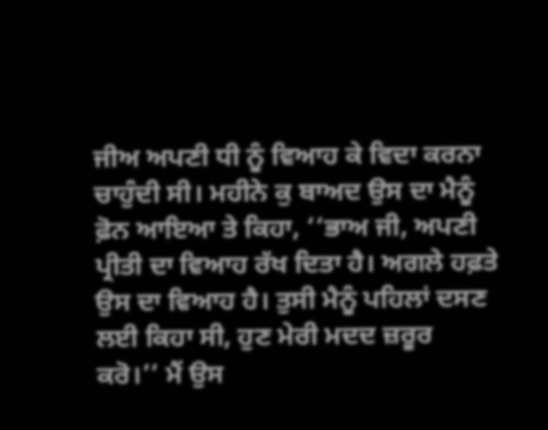ਜੀਅ ਅਪਣੀ ਧੀ ਨੂੰ ਵਿਆਹ ਕੇ ਵਿਦਾ ਕਰਨਾ ਚਾਹੁੰਦੀ ਸੀ। ਮਹੀਨੇ ਕੁ ਬਾਅਦ ਉਸ ਦਾ ਮੈਨੂੰ ਫ਼ੋਨ ਆਇਆ ਤੇ ਕਿਹਾ, ‘‘ਭਾਅ ਜੀ, ਅਪਣੀ ਪ੍ਰੀਤੀ ਦਾ ਵਿਆਹ ਰੱਖ ਦਿਤਾ ਹੈ। ਅਗਲੇ ਹਫ਼ਤੇ ਉਸ ਦਾ ਵਿਆਹ ਹੈ। ਤੁਸੀ ਮੈਨੂੰ ਪਹਿਲਾਂ ਦਸਣ ਲਈ ਕਿਹਾ ਸੀ, ਹੁਣ ਮੇਰੀ ਮਦਦ ਜ਼ਰੂਰ ਕਰੋ।’’ ਮੈਂ ਉਸ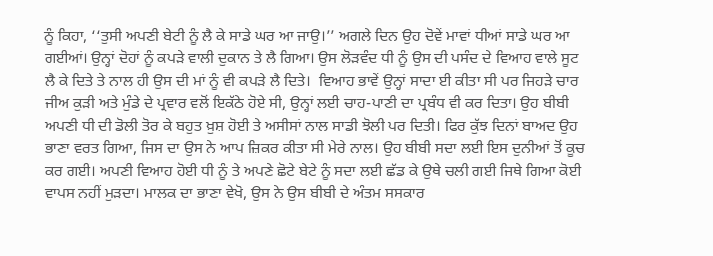ਨੂੰ ਕਿਹਾ, ‘‘ਤੁਸੀ ਅਪਣੀ ਬੇਟੀ ਨੂੰ ਲੈ ਕੇ ਸਾਡੇ ਘਰ ਆ ਜਾਉ।’’ ਅਗਲੇ ਦਿਨ ਉਹ ਦੋਵੇਂ ਮਾਵਾਂ ਧੀਆਂ ਸਾਡੇ ਘਰ ਆ ਗਈਆਂ। ਉਨ੍ਹਾਂ ਦੋਹਾਂ ਨੂੰ ਕਪੜੇ ਵਾਲੀ ਦੁਕਾਨ ਤੇ ਲੈ ਗਿਆ। ਉਸ ਲੋੜਵੰਦ ਧੀ ਨੂੰ ਉਸ ਦੀ ਪਸੰਦ ਦੇ ਵਿਆਹ ਵਾਲੇ ਸੂਟ ਲੈ ਕੇ ਦਿਤੇ ਤੇ ਨਾਲ ਹੀ ਉਸ ਦੀ ਮਾਂ ਨੂੰ ਵੀ ਕਪੜੇ ਲੈ ਦਿਤੇ।  ਵਿਆਹ ਭਾਵੇਂ ਉਨ੍ਹਾਂ ਸਾਦਾ ਈ ਕੀਤਾ ਸੀ ਪਰ ਜਿਹੜੇ ਚਾਰ ਜੀਅ ਕੁੜੀ ਅਤੇ ਮੁੰਡੇ ਦੇ ਪ੍ਰਵਾਰ ਵਲੋਂ ਇਕੱਠੇ ਹੋਏ ਸੀ, ਉਨ੍ਹਾਂ ਲਈ ਚਾਹ-ਪਾਣੀ ਦਾ ਪ੍ਰਬੰਧ ਵੀ ਕਰ ਦਿਤਾ। ਉਹ ਬੀਬੀ ਅਪਣੀ ਧੀ ਦੀ ਡੋਲੀ ਤੋਰ ਕੇ ਬਹੁਤ ਖ਼ੁਸ਼ ਹੋਈ ਤੇ ਅਸੀਸਾਂ ਨਾਲ ਸਾਡੀ ਝੋਲੀ ਪਰ ਦਿਤੀ। ਫਿਰ ਕੁੱਝ ਦਿਨਾਂ ਬਾਅਦ ਉਹ ਭਾਣਾ ਵਰਤ ਗਿਆ, ਜਿਸ ਦਾ ਉਸ ਨੇ ਆਪ ਜ਼ਿਕਰ ਕੀਤਾ ਸੀ ਮੇਰੇ ਨਾਲ। ਉਹ ਬੀਬੀ ਸਦਾ ਲਈ ਇਸ ਦੁਨੀਆਂ ਤੋਂ ਕੂਚ ਕਰ ਗਈ। ਅਪਣੀ ਵਿਆਹ ਹੋਈ ਧੀ ਨੂੰ ਤੇ ਅਪਣੇ ਛੋਟੇ ਬੇਟੇ ਨੂੰ ਸਦਾ ਲਈ ਛੱਡ ਕੇ ਉਥੇ ਚਲੀ ਗਈ ਜਿਥੇ ਗਿਆ ਕੋਈ ਵਾਪਸ ਨਹੀਂ ਮੁੜਦਾ। ਮਾਲਕ ਦਾ ਭਾਣਾ ਵੇਖੋ, ਉਸ ਨੇ ਉਸ ਬੀਬੀ ਦੇ ਅੰਤਮ ਸਸਕਾਰ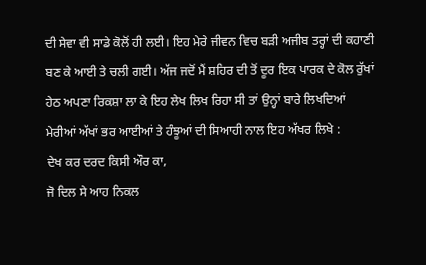ਦੀ ਸੇਵਾ ਵੀ ਸਾਡੇ ਕੋਲੋਂ ਹੀ ਲਈ। ਇਹ ਮੇਰੇ ਜੀਵਨ ਵਿਚ ਬੜੀ ਅਜੀਬ ਤਰ੍ਹਾਂ ਦੀ ਕਹਾਣੀ ਬਣ ਕੇ ਆਈ ਤੇ ਚਲੀ ਗਈ। ਅੱਜ ਜਦੋਂ ਮੈਂ ਸ਼ਹਿਰ ਦੀ ਤੋਂ ਦੂਰ ਇਕ ਪਾਰਕ ਦੇ ਕੋਲ ਰੁੱਖਾਂ ਹੇਠ ਅਪਣਾ ਰਿਕਸ਼ਾ ਲਾ ਕੇ ਇਹ ਲੇਖ ਲਿਖ ਰਿਹਾ ਸੀ ਤਾਂ ਉਨ੍ਹਾਂ ਬਾਰੇ ਲਿਖਦਿਆਂ ਮੇਰੀਆਂ ਅੱਖਾਂ ਭਰ ਆਈਆਂ ਤੇ ਹੰਝੂਆਂ ਦੀ ਸਿਆਹੀ ਨਾਲ ਇਹ ਅੱਖਰ ਲਿਖੇ :
ਦੇਖ ਕਰ ਦਰਦ ਕਿਸੀ ਔਰ ਕਾ,
ਜੋ ਦਿਲ ਸੇ ਆਹ ਨਿਕਲ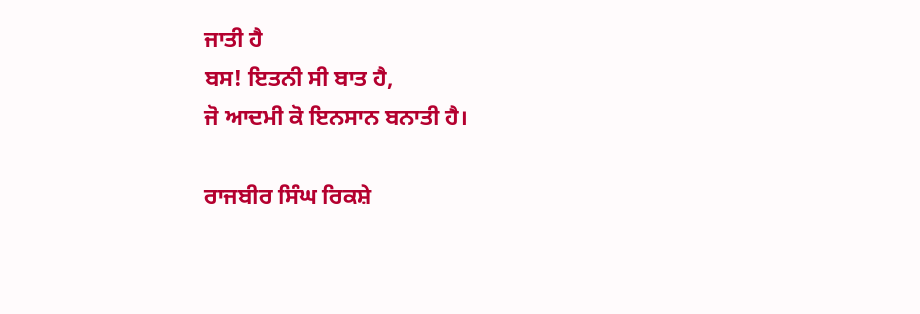ਜਾਤੀ ਹੈ
ਬਸ! ਇਤਨੀ ਸੀ ਬਾਤ ਹੈ,
ਜੋ ਆਦਮੀ ਕੋ ਇਨਸਾਨ ਬਨਾਤੀ ਹੈ।

ਰਾਜਬੀਰ ਸਿੰਘ ਰਿਕਸ਼ੇ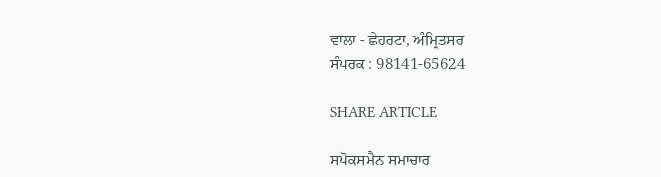ਵਾਲਾ - ਛੇਹਰਟਾ, ਅੰਮ੍ਰਿਤਸਰ
ਸੰਪਰਕ : 98141-65624

SHARE ARTICLE

ਸਪੋਕਸਮੈਨ ਸਮਾਚਾਰ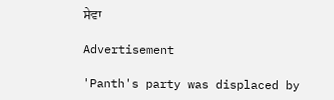ਸੇਵਾ

Advertisement

'Panth's party was displaced by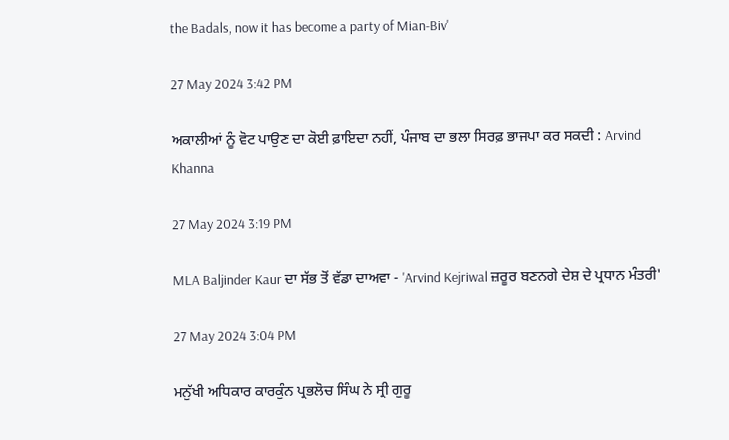the Badals, now it has become a party of Mian-Biv'

27 May 2024 3:42 PM

ਅਕਾਲੀਆਂ ਨੂੰ ਵੋਟ ਪਾਉਣ ਦਾ ਕੋਈ ਫ਼ਾਇਦਾ ਨਹੀਂ, ਪੰਜਾਬ ਦਾ ਭਲਾ ਸਿਰਫ਼ ਭਾਜਪਾ ਕਰ ਸਕਦੀ : Arvind Khanna

27 May 2024 3:19 PM

MLA Baljinder Kaur ਦਾ ਸੱਭ ਤੋਂ ਵੱਡਾ ਦਾਅਵਾ - 'Arvind Kejriwal ਜ਼ਰੂਰ ਬਣਨਗੇ ਦੇਸ਼ ਦੇ ਪ੍ਰਧਾਨ ਮੰਤਰੀ'

27 May 2024 3:04 PM

ਮਨੁੱਖੀ ਅਧਿਕਾਰ ਕਾਰਕੁੰਨ ਪ੍ਰਭਲੋਚ ਸਿੰਘ ਨੇ ਸ੍ਰੀ ਗੁਰੂ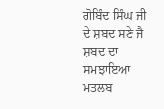ਗੋਬਿੰਦ ਸਿੰਘ ਜੀ ਦੇ ਸ਼ਬਦ ਸਣੇ ਜੈ ਸ਼ਬਦ ਦਾ ਸਮਝਾਇਆ ਮਤਲਬ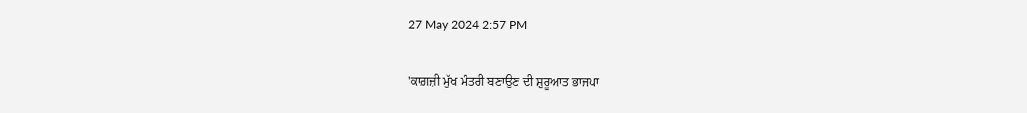27 May 2024 2:57 PM

'ਕਾਗ਼ਜ਼ੀ ਮੁੱਖ ਮੰਤਰੀ ਬਣਾਉਣ ਦੀ ਸ਼ੁਰੂਆਤ ਭਾਜਪਾ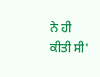ਨੇ ਹੀ ਕੀਤੀ ਸੀ'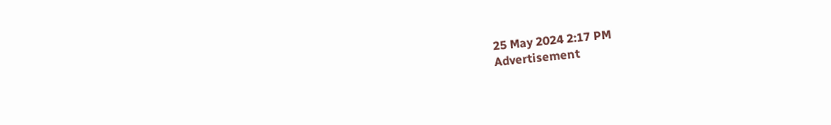25 May 2024 2:17 PM
Advertisement